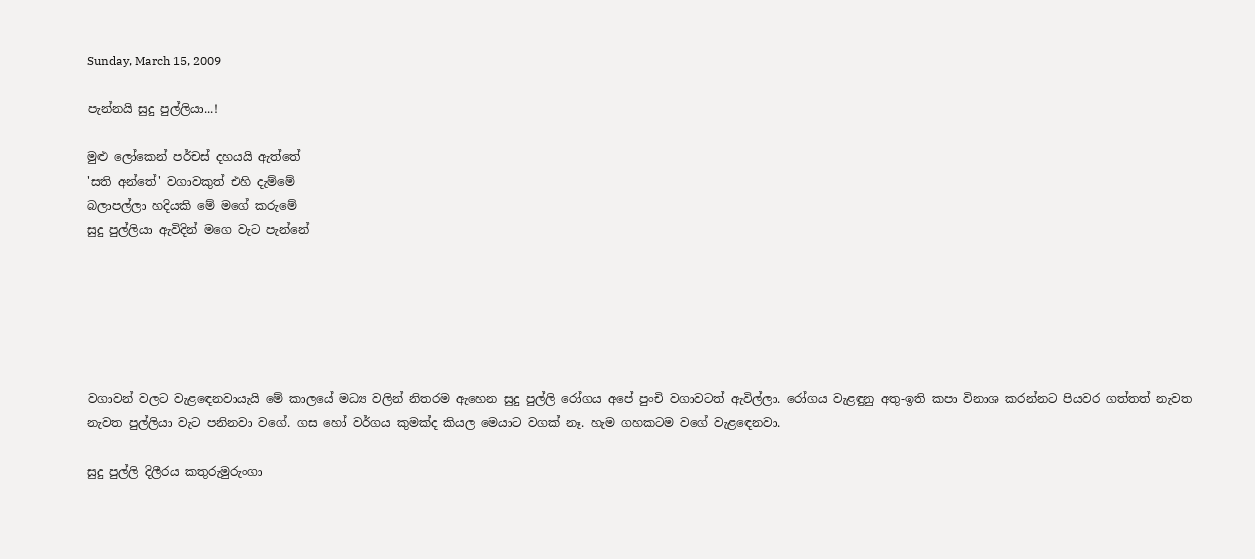Sunday, March 15, 2009

පැන්නයි සුදු පුල්ලියා...!

මුළු ලෝකෙන් පර්චස් දහයයි ඇත්තේ
'සති අන්තේ' වගාවකුත් එහි දැම්මේ
බලාපල්ලා හදියකි මේ මගේ කරුමේ
සුදු පුල්ලියා ඇවිදින් මගෙ වැට පැන්නේ






වගාවන් වලට වැළ‍ඳෙනවායැයි මේ කාලයේ මධ්‍ය වලින් නිතරම ඇහෙන සුදු පුල්ලි රෝගය අපේ පුංචි වගාවටත් ඇවිල්ලා. රෝගය වැළඳුනු අතු-ඉති කපා විනාශ කරන්නට පියවර ගත්තත් නැවත නැවත පුල්ලියා වැට පනිනවා වගේ. ගස හෝ වර්ගය කුමක්ද කියල මෙයාට වගක් නෑ. හැම ගහකටම වගේ වැළ‍ඳෙනවා.

සුදු පුල්ලි දිලීරය කතුරුමුරුංගා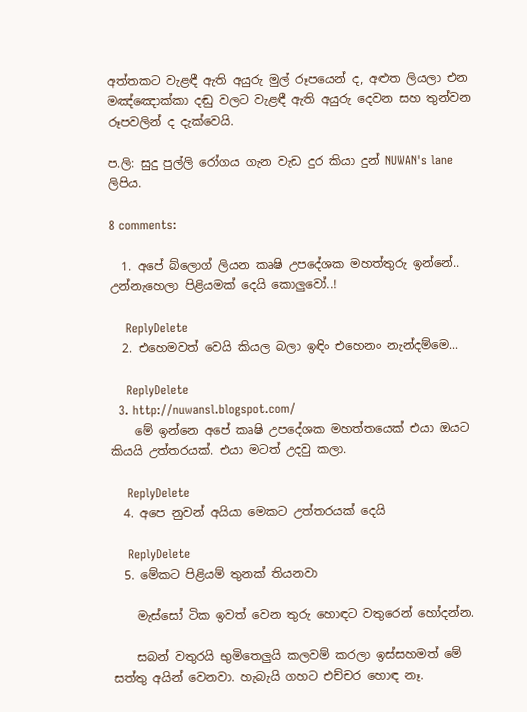අත්තකට වැළඳී ඇති අයුරු මුල් රූපයෙන් ද, අළුත ලියලා එන මඤ්ඤොක්කා දඬු වලට වැළඳී ඇති අයුරු දෙවන සහ තුන්වන රූපවලින් ද දැක්වෙයි.

ප.ලි: සුදු පුල්ලි රෝගය ගැන වැඩ දුර කියා දුන් NUWAN's lane ලිපිය.

8 comments:

  1. අපේ බ්ලොග් ලියන කෘෂි උපදේශක මහත්තුරු ඉන්නේ.. උන්නැහෙලා පිළියමක් දෙයි ‍කොලුවෝ..!

    ReplyDelete
  2. එහෙමවත් වෙයි කියල බලා ඉඳිං එහෙනං නැන්දම්මෙ...

    ReplyDelete
  3. http://nuwansl.blogspot.com/
    මේ ඉන්නෙ අපේ කෘෂි උපදේශක මහත්තයෙක් එයා ඔයට කියයි උත්තරයක්. එයා මටත් උදවු කලා.

    ReplyDelete
  4. අපෙ නුවන් අයියා මෙකට උත්තරයක් දෙයි

    ReplyDelete
  5. මේකට පිළියම් තුනක් තියනවා

    මැස්සෝ ටික ඉවත් වෙන තුරු හොඳට වතුරෙන් හෝදන්න.

    සබන් වතුරයි භුමිතෙලුයි කලවම් කරලා ඉස්සහමත් මේ සත්තු අයින් වෙනවා. හැබැයි ගහට එච්චර හොඳ නෑ.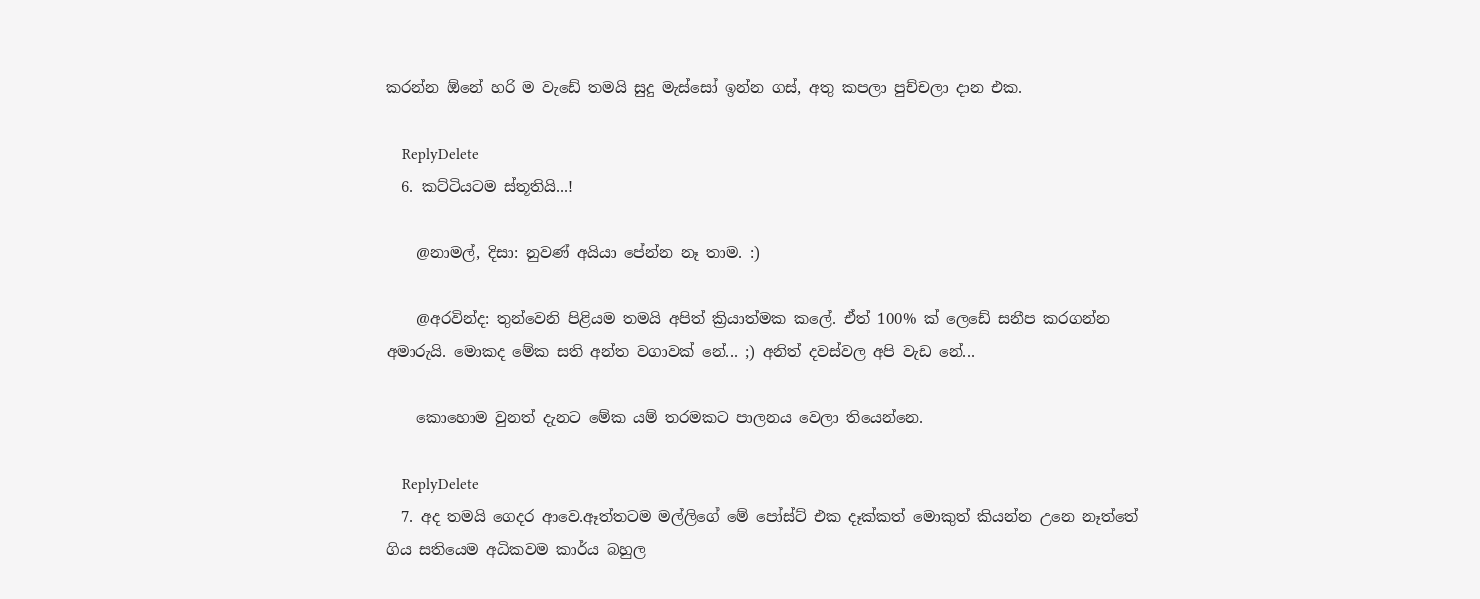කරන්න ඕනේ හරි ම වැඩේ තමයි සුදු මැස්සෝ ඉන්න ගස්, අතු කපලා පුච්චලා දාන එක.

    ReplyDelete
  6. කට්ටියටම ස්තූතියි...!

    @නාමල්, දිසා: නුවණ් අයියා පේන්න නෑ තාම. :)

    @අරවින්ද: තුන්වෙනි පිළියම තමයි අපිත් ක්‍රියාත්මක කලේ. ඒත් 100% ක් ලෙඩේ සනීප කරගන්න අමාරුයි. මොකද මේක සති අන්ත වගාවක් නේ... ;) අනිත් දවස්වල අපි වැඩ නේ...

    කොහොම වුනත් දැනට මේක යම් තරමකට පාලනය වෙලා තියෙන්නෙ.

    ReplyDelete
  7. අද තමයි ගෙදර ආවෙ.ඈත්තටම මල්ලිගේ මේ පෝස්ට් එක දෑක්කත් මොකුත් කියන්න උනෙ නෑත්තේ ගිය සතියෙම අධිකවම කාර්ය බහුල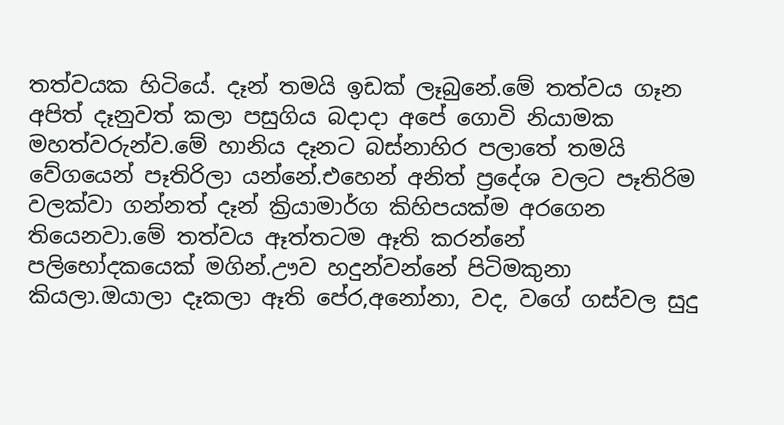තත්වයක හිටියේ. දෑන් තමයි ඉඩක් ලෑබුනේ.මේ තත්වය ගෑන අපිත් දෑනුවත් කලා පසුගිය බදාදා අපේ ගොවි නියාමක මහත්වරුන්ව.මේ හානිය දෑනට බස්නාහිර පලාතේ තමයි වේගයෙන් පෑතිරිලා යන්නේ.එහෙන් අනිත් ප්‍රදේශ වලට පෑතිරිම වලක්වා ගන්නත් දෑන් ක්‍රියාමාර්ග කිහිපයක්ම අරගෙන තියෙනවා.මේ තත්වය ඈත්තටම ඈති කරන්නේ පලිභෝදකයෙක් මගින්.ඌව හදුන්වන්නේ පිටිමකුනා කියලා.ඔයාලා දෑකලා ඈති පේර,අනෝනා, වද, වගේ ගස්වල සුදු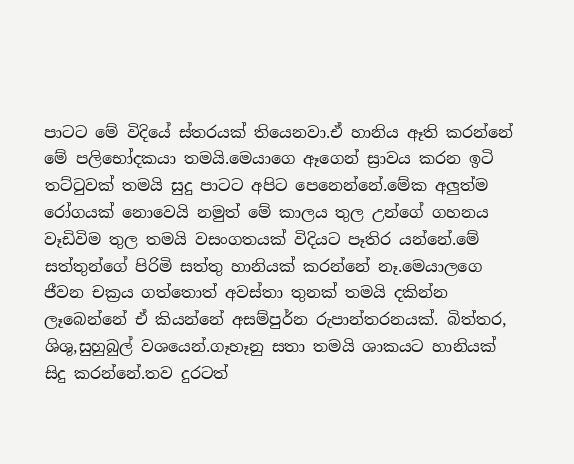පාටට මේ විදියේ ස්තරයක් තියෙනවා.ඒ හානිය ඈති කරන්නේ මේ පලිභෝදකයා තමයි.මෙයාගෙ ඈගෙන් ස්‍රාවය කරන ඉටි තට්ටුවක් තමයි සුදු පාටට අපිට පෙනෙන්නේ.මේක අලුත්ම රෝගයක් නොවෙයි නමුත් මේ කාලය තුල උන්ගේ ගහනය වෑඩිවිම තුල තමයි වසංගතයක් විදියට පෑතිර යන්නේ.මේ සත්තුන්ගේ පිරිමි සත්තු හානියක් කරන්නේ නෑ.මෙයාලගෙ ජීවන චක්‍රය ගත්තොත් අවස්තා තුනක් තමයි දකින්න ලෑබෙන්නේ ඒ කියන්නේ අසම්පුර්න රුපාන්තරනයක්. බිත්තර, ශිශු,සුහුබුල් වශයෙන්.ගෑහෑනු සතා තමයි ශාකයට හානියක් සිදු කරන්නේ.තව දුරටත්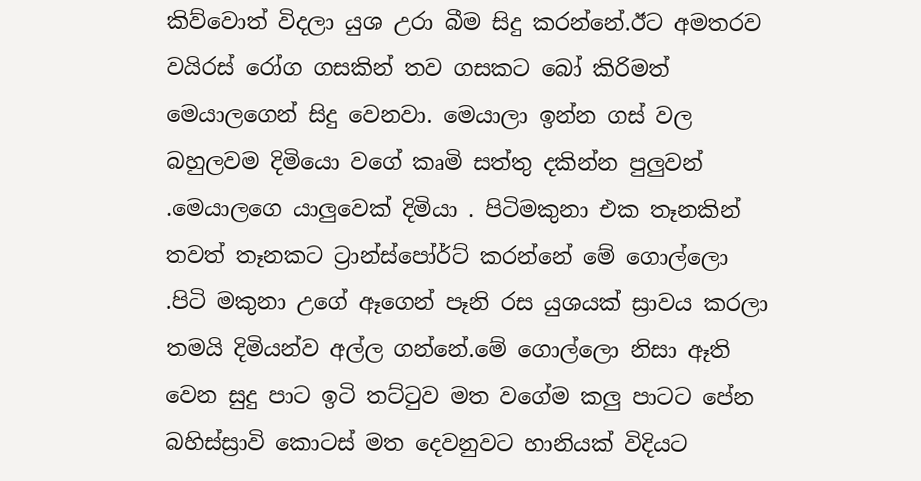කිව්වොත් විදලා යුශ උරා බීම සිදු කරන්නේ.ඊට අමතරව වයිරස් රෝග ගසකින් තව ගසකට බෝ කිරිමත් මෙයාලගෙන් සිදු වෙනවා. මෙයාලා ඉන්න ගස් වල බහුලවම දිමියො වගේ කෘමි සත්තු දකින්න පුලුවන් .මෙයාලගෙ යාලුවෙක් දිමියා . පිටිමකුනා එක තෑනකින් තවත් තෑනකට ට්‍රාන්ස්පෝර්ට් කරන්නේ මේ ගොල්ලො .පිටි මකුනා උගේ ඈගෙන් පෑනි රස යුශයක් ස්‍රාවය කරලා තමයි දිමියන්ව අල්ල ගන්නේ.මේ ගොල්ලො නිසා ඈති වෙන සුදු පාට ඉටි තට්ටුව මත වගේම කලු පාටට පේන බහිස්ස්‍රාවි කොටස් මත දෙවනුවට හානියක් විදියට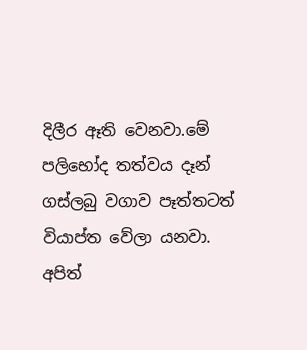දිලීර ඈති වෙනවා.මේ පලිභෝද තත්වය දෑන් ගස්ලබු වගාව පෑත්තටත් වියාප්ත වේලා යනවා. අපිත්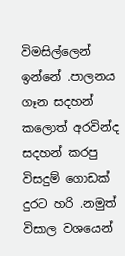විමසිල්ලෙන් ඉන්නේ .පාලනය ගෑන සදහන් කලොත් අරවින්ද සදහන් කරපු විසදුම් ගොඩක් දුරට හරි .නමුත් විසාල වශයෙන්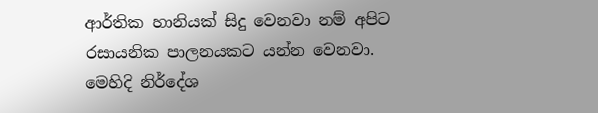ආර්තික හානියක් සිදු වෙනවා නම් අපිට රසායනික පාලනයකට යන්න වෙනවා. මෙහිදි නිර්දේශ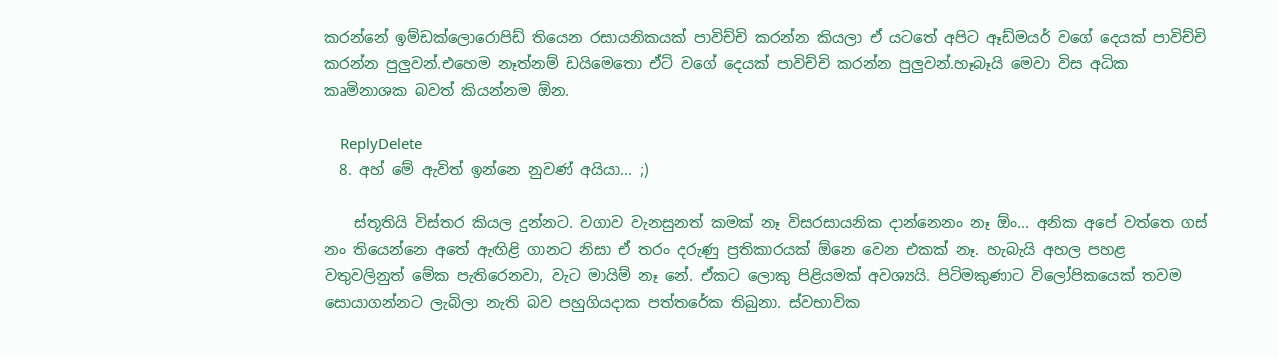කරන්නේ ඉම්ඩක්ලොරොපිඩ් තියෙන රසායනිකයක් පාවිච්චි කරන්න කියලා ඒ යටතේ අපිට ඈඩ්මයර් වගේ දෙයක් පාවිච්චි කරන්න පුලුවන්.එහෙම නෑත්නම් ඩයිමෙතො ඒට් වගේ දෙයක් පාවිච්චි කරන්න පුලුවන්.හෑබෑයි මෙවා විස අධික කෘමිනාශක බවත් කියන්නම ඕන.

    ReplyDelete
  8. අහ් මේ ඇවිත් ඉන්නෙ නුවණ් අයියා... ;)

    ස්තූතියි විස්තර කියල දුන්න‍ට. වගාව වැනසුනත් කමක් නෑ විසරසායනික දාන්නෙනං නෑ ඕං... අනික අපේ වත්තෙ ගස් නං තියෙන්නෙ අතේ ඇඟිළි ගානට නිසා ඒ තරං දරුණු ප්‍රතිකාරයක් ඕනෙ වෙන එකක් නෑ. හැබැයි අහල පහළ වතුවලිනුත් මේක පැතිරෙනවා, වැට මායිම් නෑ නේ. ඒකට ලොකු පිළියමක් අවශ්‍යයි. පිටිමකුණාට විලෝපිකයෙක් තවම සොයාගන්නට ලැබිලා නැති බව පහුගියදාක පත්තරේක තිබුනා. ස්වභාවික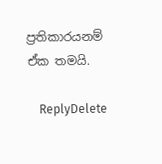ප්‍රතිකාරයනම් ඒක තමයි.

    ReplyDelete